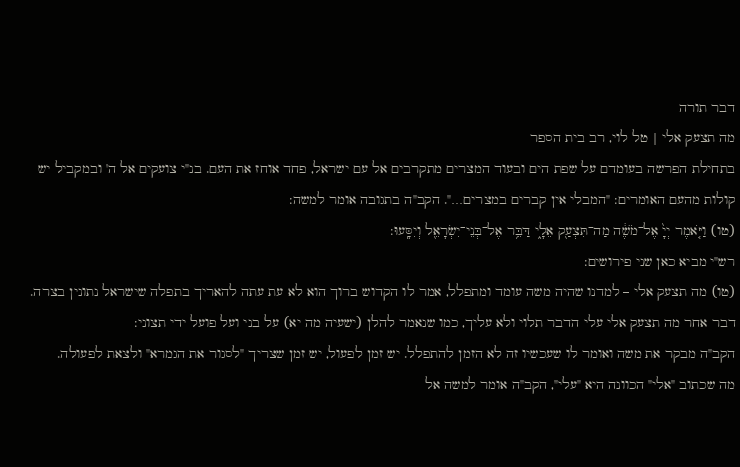דבר תורה
מה תצעק אלי | טל לוי, רב בית הספר
בתחילת הפרשה בעומדם על שפת הים ובעוד המצרים מתקרבים אל עם ישראל, פחד אוחז את העם. בנ"י צועקים אל ה' ובמקביל יש קולות מהעם האומרים: "המבלי אין קברים במצרים…". הקב"ה בתגובה אומר למשה:
(טו) וַיֹּ֤אמֶר יְיָ֙ אֶל־מֹשֶׁ֔ה מַה־תִּצְעַ֖ק אֵלָ֑י דַּבֵּ֥ר אֶל־בְּנֵי־יִשְׂרָאֵ֖ל וְיִסָּֽעוּ:
רש"י מביא כאן שני פירושים:
(טו) מה תצעק אלי – למדנו שהיה משה עומד ומתפלל, אמר לו הקדוש ברוך הוא לא עת עתה להאריך בתפלה שישראל נתונין בצרה. דבר אחר מה תצעק אלי עלי הדבר תלוי ולא עליך, כמו שנאמר להלן (ישעיה מה יא) על בני ועל פועל ידי תצוני:
הקב"ה מבקר את משה ואומר לו שעכשיו זה לא הזמן להתפלל. יש זמן לפעול, יש זמן שצריך "לסגור את הגמרא" ולצאת לפעולה.
מה שכתוב "אלי" הכוונה היא "עלי", הקב"ה אומר למשה אל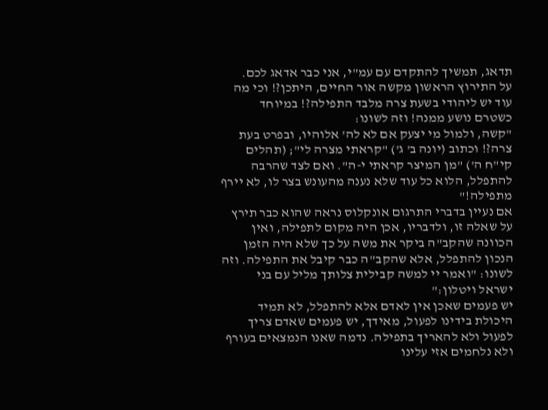תדאג, תמשיך להתקדם עם עמ"י, אני כבר אדאג לכם.
על התירוץ הראשון מקשה אור החיים, היתכן?! וכי מה עוד יש ליהודי בשעת צרה מלבד התפילה?! במיוחד כשטרם נושע ממנה! וזה לשונו:
"קשה, ולמול מי יצעק אם לא לה' אלוהיו, ובפרט בעת צרה?! וכתוב (יונה ב' ג') "קראתי מצרה לי"; (תהלים קי"ח ה') "מן המיצר קראתי י-ה". ואם לצד שהרבה להתפלל, הלוא כל עוד שלא נענה מהעונש בצר לו, לא יירף מתפילה!"
אם נעיין בדברי התרגום אונקלוס נראה שהוא כבר תירץ על שאלה זו, ולדבריו, אכן היה מקום לתפילה, ואין הכוונה שהקב"ה ביקר את משה על כך שלא היה הזמן הנכון להתפלל, אלא שהקב"ה כבר קיבל את התפילה. וזה לשונו: "ואמר יי למשה קבילית צלותך מליל עם בני ישראל ויטלון:"
יש פעמים שאכן אין לאדם אלא להתפלל, לא תמיד היכולת בידינו לפעול, מאידך, יש פעמים שאדם צריך לפעול ולא להאריך בתפילה. נדמה שאנו הנמצאים בעורף ולא נלחמים אזי עלינו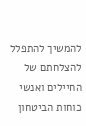להמשיך להתפלל להצלחתם של החיילים ואנשי כוחות הביטחון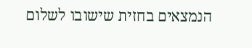הנמצאים בחזית שישובו לשלום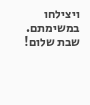ויצילחו במשימתם.
שבת שלום!